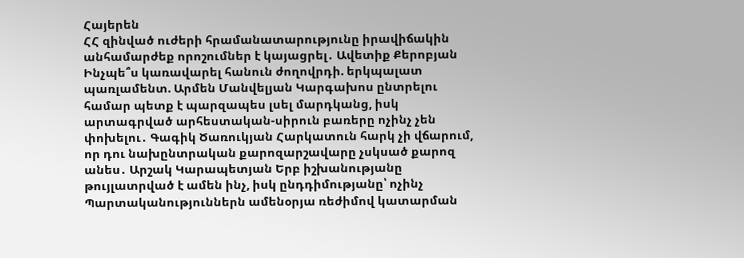Հայերեն
ՀՀ զինված ուժերի հրամանատարությունը իրավիճակին անհամարժեք որոշումներ է կայացրել․ Ավետիք Քերոբյան Ինչպե՞ս կառավարել հանուն ժողովրդի. երկպալատ պառլամենտ. Արմեն Մանվելյան Կարգախոս ընտրելու համար պետք է պարզապես լսել մարդկանց, իսկ արտագրված արհեստական-սիրուն բառերը ոչինչ չեն փոխելու․ Գագիկ Ծառուկյան Հարկատուն հարկ չի վճարում, որ դու նախընտրական քարոզարշավարը չսկսած քարոզ անես․ Արշակ Կարապետյան Երբ իշխանությանը թույլատրված է ամեն ինչ, իսկ ընդդիմությանը՝ ոչինչ Պարտականություններն ամենօրյա ռեժիմով կատարման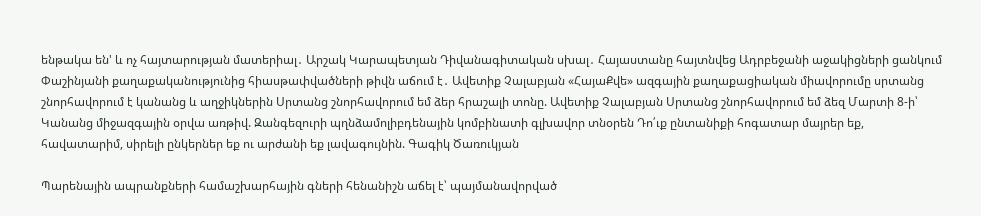ենթակա են' և ոչ հայտարության մատերիալ․ Արշակ Կարապետյան Դիվանագիտական սխալ․ Հայաստանը հայտնվեց Ադրբեջանի աջակիցների ցանկում Փաշինյանի քաղաքականությունից հիասթափվածների թիվն աճում է․ Ավետիք Չալաբյան «ՀայաՔվե» ազգային քաղաքացիական միավորումը սրտանց շնորհավորում է կանանց և աղջիկներին Սրտանց շնորհավորում եմ ձեր հրաշալի տոնը. Ավետիք Չալաբյան Սրտանց շնորհավորում եմ ձեզ Մարտի 8-ի՝ Կանանց միջազգային օրվա առթիվ. Զանգեզուրի պղնձամոլիբդենային կոմբինատի գլխավոր տնօրեն Դո՛ւք ընտանիքի հոգատար մայրեր եք, հավատարիմ, սիրելի ընկերներ եք ու արժանի եք լավագույնին. Գագիկ Ծառուկյան

Պարենային ապրանքների համաշխարհային գների հենանիշն աճել է՝ պայմանավորված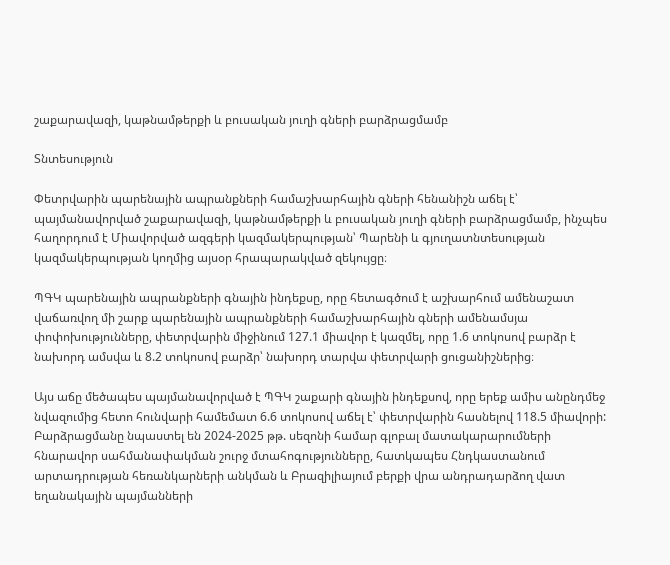շաքարավազի, կաթնամթերքի և բուսական յուղի գների բարձրացմամբ

Տնտեսություն

Փետրվարին պարենային ապրանքների համաշխարհային գների հենանիշն աճել է՝ պայմանավորված շաքարավազի, կաթնամթերքի և բուսական յուղի գների բարձրացմամբ, ինչպես հաղորդում է Միավորված ազգերի կազմակերպության՝ Պարենի և գյուղատնտեսության կազմակերպության կողմից այսօր հրապարակված զեկույցը։

ՊԳԿ պարենային ապրանքների գնային ինդեքսը, որը հետագծում է աշխարհում ամենաշատ վաճառվող մի շարք պարենային ապրանքների համաշխարհային գների ամենամսյա փոփոխությունները, փետրվարին միջինում 127.1 միավոր է կազմել, որը 1.6 տոկոսով բարձր է նախորդ ամսվա և 8.2 տոկոսով բարձր՝ նախորդ տարվա փետրվարի ցուցանիշներից։

Այս աճը մեծապես պայմանավորված է ՊԳԿ շաքարի գնային ինդեքսով, որը երեք ամիս անընդմեջ նվազումից հետո հունվարի համեմատ 6.6 տոկոսով աճել է՝ փետրվարին հասնելով 118.5 միավորի: Բարձրացմանը նպաստել են 2024-2025 թթ. սեզոնի համար գլոբալ մատակարարումների հնարավոր սահմանափակման շուրջ մտահոգությունները, հատկապես Հնդկաստանում արտադրության հեռանկարների անկման և Բրազիլիայում բերքի վրա անդրադարձող վատ եղանակային պայմանների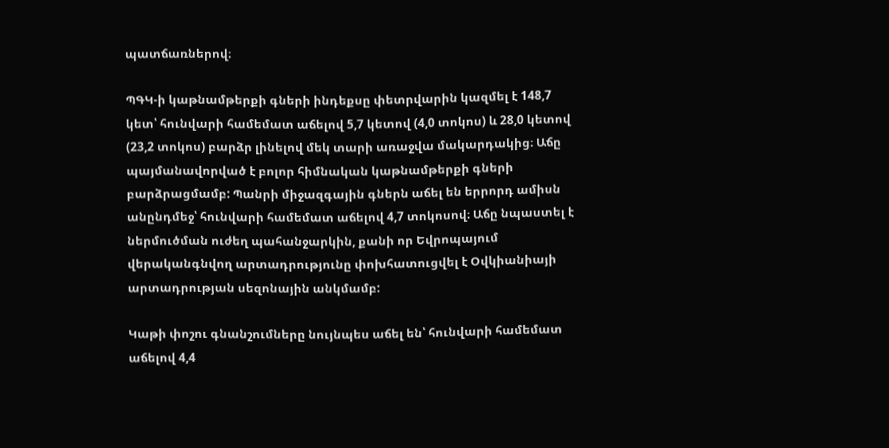պատճառներով։

ՊԳԿ-ի կաթնամթերքի գների ինդեքսը փետրվարին կազմել է 148,7 կետ՝ հունվարի համեմատ աճելով 5,7 կետով (4,0 տոկոս) և 28,0 կետով (23,2 տոկոս) բարձր լինելով մեկ տարի առաջվա մակարդակից։ Աճը պայմանավորված է բոլոր հիմնական կաթնամթերքի գների բարձրացմամբ: Պանրի միջազգային գներն աճել են երրորդ ամիսն անընդմեջ՝ հունվարի համեմատ աճելով 4,7 տոկոսով։ Աճը նպաստել է ներմուծման ուժեղ պահանջարկին, քանի որ Եվրոպայում վերականգնվող արտադրությունը փոխհատուցվել է Օվկիանիայի արտադրության սեզոնային անկմամբ:

Կաթի փոշու գնանշումները նույնպես աճել են՝ հունվարի համեմատ աճելով 4,4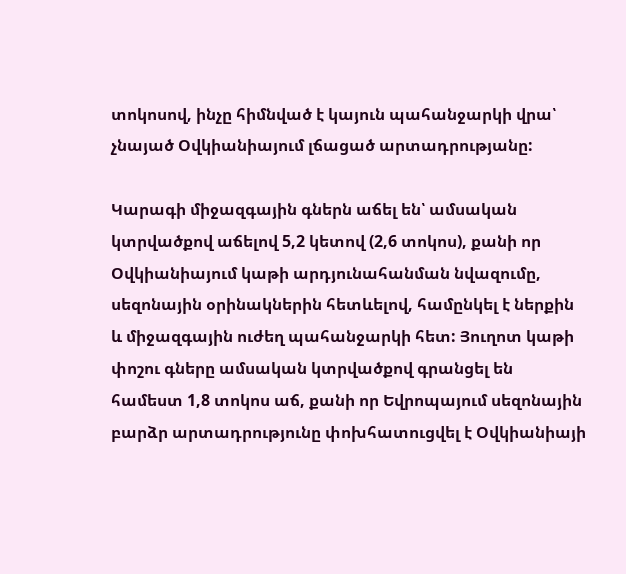տոկոսով, ինչը հիմնված է կայուն պահանջարկի վրա՝ չնայած Օվկիանիայում լճացած արտադրությանը:

Կարագի միջազգային գներն աճել են՝ ամսական կտրվածքով աճելով 5,2 կետով (2,6 տոկոս), քանի որ Օվկիանիայում կաթի արդյունահանման նվազումը, սեզոնային օրինակներին հետևելով, համընկել է ներքին և միջազգային ուժեղ պահանջարկի հետ: Յուղոտ կաթի փոշու գները ամսական կտրվածքով գրանցել են համեստ 1,8 տոկոս աճ, քանի որ Եվրոպայում սեզոնային բարձր արտադրությունը փոխհատուցվել է Օվկիանիայի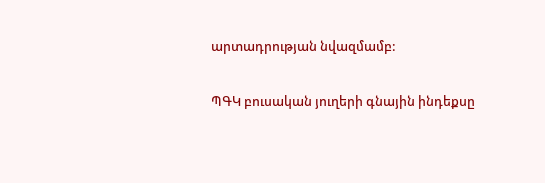արտադրության նվազմամբ:

ՊԳԿ բուսական յուղերի գնային ինդեքսը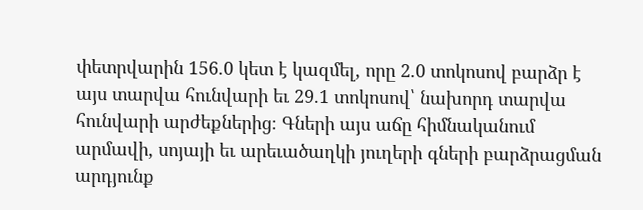փետրվարին 156.0 կետ է կազմել, որը 2.0 տոկոսով բարձր է այս տարվա հունվարի եւ 29.1 տոկոսով՝ նախորդ տարվա հունվարի արժեքներից։ Գների այս աճը հիմնականում արմավի, սոյայի եւ արեւածաղկի յուղերի գների բարձրացման արդյունք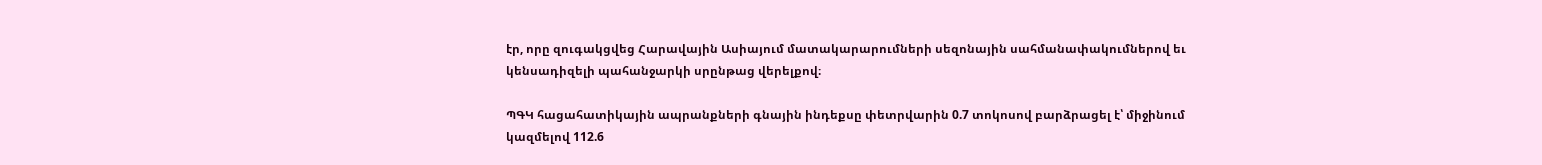էր, որը զուգակցվեց Հարավային Ասիայում մատակարարումների սեզոնային սահմանափակումներով եւ կենսադիզելի պահանջարկի սրընթաց վերելքով։

ՊԳԿ հացահատիկային ապրանքների գնային ինդեքսը փետրվարին 0.7 տոկոսով բարձրացել է՝ միջինում կազմելով 112.6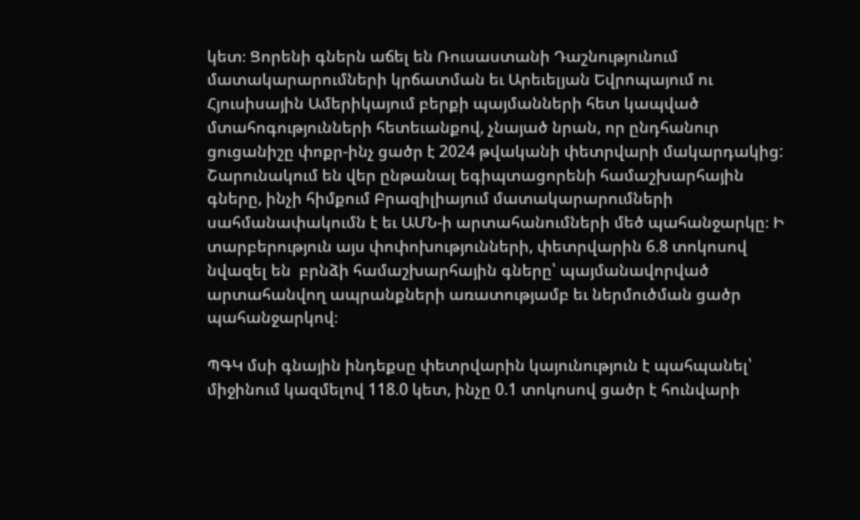կետ։ Ցորենի գներն աճել են Ռուսաստանի Դաշնությունում մատակարարումների կրճատման եւ Արեւելյան Եվրոպայում ու Հյուսիսային Ամերիկայում բերքի պայմանների հետ կապված մտահոգությունների հետեւանքով, չնայած նրան, որ ընդհանուր ցուցանիշը փոքր-ինչ ցածր է 2024 թվականի փետրվարի մակարդակից: Շարունակում են վեր ընթանալ եգիպտացորենի համաշխարհային գները, ինչի հիմքում Բրազիլիայում մատակարարումների սահմանափակումն է եւ ԱՄՆ-ի արտահանումների մեծ պահանջարկը։ Ի տարբերություն այս փոփոխությունների, փետրվարին 6.8 տոկոսով նվազել են  բրնձի համաշխարհային գները՝ պայմանավորված արտահանվող ապրանքների առատությամբ եւ ներմուծման ցածր պահանջարկով։

ՊԳԿ մսի գնային ինդեքսը փետրվարին կայունություն է պահպանել՝ միջինում կազմելով 118.0 կետ, ինչը 0.1 տոկոսով ցածր է հունվարի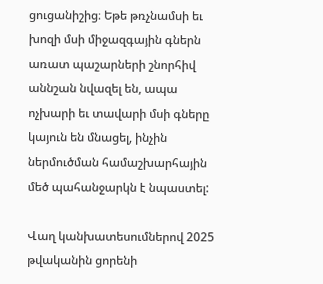ցուցանիշից։ Եթե թռչնամսի եւ խոզի մսի միջազգային գներն առատ պաշարների շնորհիվ աննշան նվազել են, ապա ոչխարի եւ տավարի մսի գները կայուն են մնացել, ինչին ներմուծման համաշխարհային մեծ պահանջարկն է նպաստել:

Վաղ կանխատեսումներով 2025 թվականին ցորենի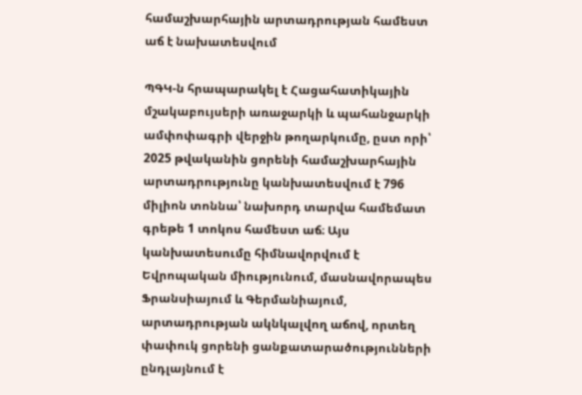համաշխարհային արտադրության համեստ աճ է նախատեսվում

ՊԳԿ-ն հրապարակել է Հացահատիկային մշակաբույսերի առաջարկի և պահանջարկի ամփոփագրի վերջին թողարկումը, ըստ որի՝ 2025 թվականին ցորենի համաշխարհային արտադրությունը կանխատեսվում է 796 միլիոն տոննա՝ նախորդ տարվա համեմատ գրեթե 1 տոկոս համեստ աճ։ Այս կանխատեսումը հիմնավորվում է Եվրոպական միությունում, մասնավորապես Ֆրանսիայում և Գերմանիայում, արտադրության ակնկալվող աճով, որտեղ փափուկ ցորենի ցանքատարածությունների ընդլայնում է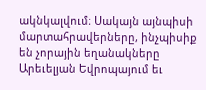ակնկալվում։ Սակայն այնպիսի մարտահրավերները, ինչպիսիք են չորային եղանակները Արեւելյան Եվրոպայում եւ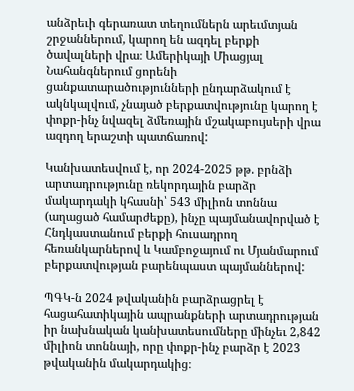անձրեւի գերառատ տեղումներն արեւմտյան շրջաններում, կարող են ազդել բերքի ծավալների վրա։ Ամերիկայի Միացյալ Նահանգներում ցորենի ցանքատարածությունների ընդարձակում է ակնկալվում, չնայած բերքատվությունը կարող է փոքր-ինչ նվազել ձմեռային մշակաբույսերի վրա ազդող երաշտի պատճառով:

Կանխատեսվում է, որ 2024-2025 թթ. բրնձի արտադրությունը ռեկորդային բարձր մակարդակի կհասնի՝ 543 միլիոն տոննա (աղացած համարժեքը), ինչը պայմանավորված է Հնդկաստանում բերքի հուսադրող հեռանկարներով և Կամբոջայում ու Մյանմարում բերքատվության բարենպաստ պայմաններով:

ՊԳԿ-ն 2024 թվականին բարձրացրել է հացահատիկային ապրանքների արտադրության իր նախնական կանխատեսումները մինչեւ 2,842 միլիոն տոննայի, որը փոքր-ինչ բարձր է 2023 թվականին մակարդակից։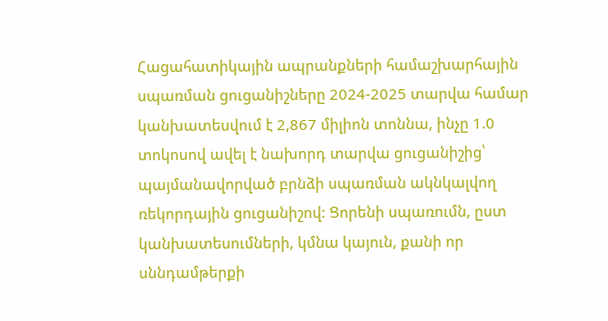Հացահատիկային ապրանքների համաշխարհային սպառման ցուցանիշները 2024-2025 տարվա համար կանխատեսվում է 2,867 միլիոն տոննա, ինչը 1.0 տոկոսով ավել է նախորդ տարվա ցուցանիշից՝ պայմանավորված բրնձի սպառման ակնկալվող ռեկորդային ցուցանիշով: Ցորենի սպառումն, ըստ կանխատեսումների, կմնա կայուն, քանի որ սննդամթերքի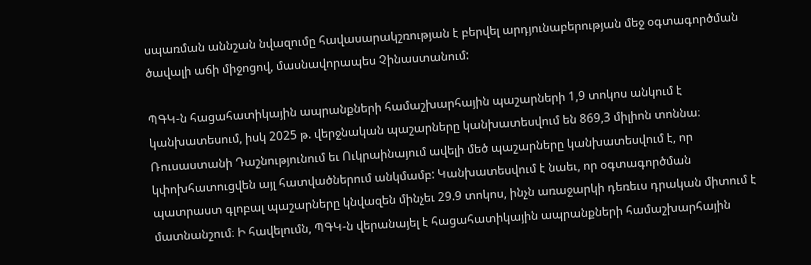սպառման աննշան նվազումը հավասարակշռության է բերվել արդյունաբերության մեջ օգտագործման ծավալի աճի միջոցով, մասնավորապես Չինաստանում:

ՊԳԿ-ն հացահատիկային ապրանքների համաշխարհային պաշարների 1,9 տոկոս անկում է կանխատեսում, իսկ 2025 թ. վերջնական պաշարները կանխատեսվում են 869,3 միլիոն տոննա։  Ռուսաստանի Դաշնությունում եւ Ուկրաինայում ավելի մեծ պաշարները կանխատեսվում է, որ կփոխհատուցվեն այլ հատվածներում անկմամբ: Կանխատեսվում է նաեւ, որ օգտագործման պատրաստ գլոբալ պաշարները կնվազեն մինչեւ 29.9 տոկոս, ինչն առաջարկի դեռեւս դրական միտում է մատնանշում։ Ի հավելումն, ՊԳԿ-ն վերանայել է հացահատիկային ապրանքների համաշխարհային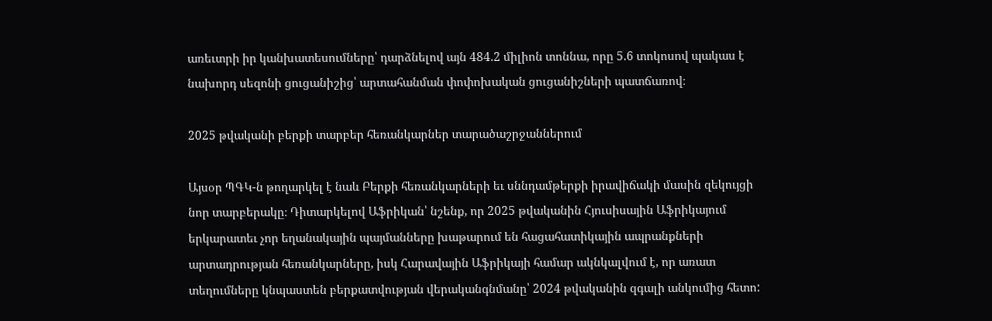առեւտրի իր կանխատեսումները՝ դարձնելով այն 484.2 միլիոն տոննա, որը 5.6 տոկոսով պակաս է նախորդ սեզոնի ցուցանիշից՝ արտահանման փոփոխական ցուցանիշների պատճառով։

2025 թվականի բերքի տարբեր հեռանկարներ տարածաշրջաններում

Այսօր ՊԳԿ-ն թողարկել է նաև Բերքի հեռանկարների եւ սննդամթերքի իրավիճակի մասին զեկույցի նոր տարբերակը։ Դիտարկելով Աֆրիկան՝ նշենք, որ 2025 թվականին Հյուսիսային Աֆրիկայում երկարատեւ չոր եղանակային պայմանները խաթարում են հացահատիկային ապրանքների արտադրության հեռանկարները, իսկ Հարավային Աֆրիկայի համար ակնկալվում է, որ առատ տեղումները կնպաստեն բերքատվության վերականգնմանը՝ 2024 թվականին զգալի անկումից հետո: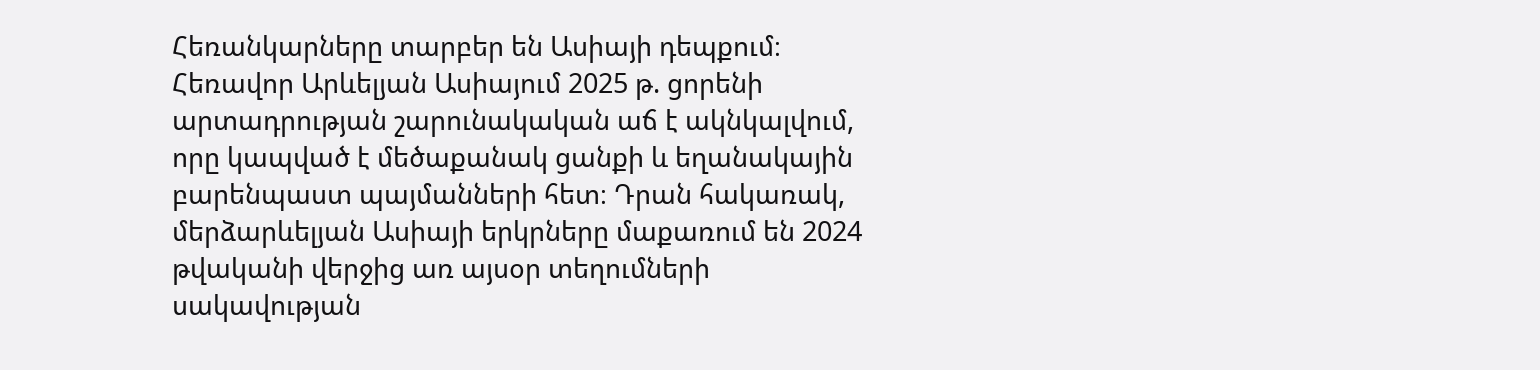Հեռանկարները տարբեր են Ասիայի դեպքում։ Հեռավոր Արևելյան Ասիայում 2025 թ. ցորենի արտադրության շարունակական աճ է ակնկալվում, որը կապված է մեծաքանակ ցանքի և եղանակային բարենպաստ պայմանների հետ։ Դրան հակառակ, մերձարևելյան Ասիայի երկրները մաքառում են 2024 թվականի վերջից առ այսօր տեղումների սակավության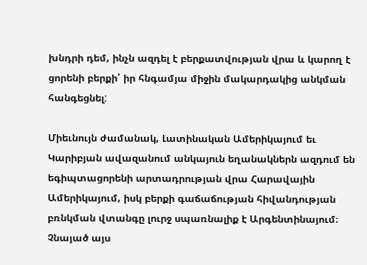խնդրի դեմ, ինչն ազդել է բերքատվության վրա և կարող է ցորենի բերքի՝ իր հնգամյա միջին մակարդակից անկման հանգեցնել:

Միեւնույն ժամանակ, Լատինական Ամերիկայում եւ Կարիբյան ավազանում անկայուն եղանակներն ազդում են եգիպտացորենի արտադրության վրա Հարավային Ամերիկայում, իսկ բերքի գաճաճության հիվանդության բռնկման վտանգը լուրջ սպառնալիք է Արգենտինայում։ Չնայած այս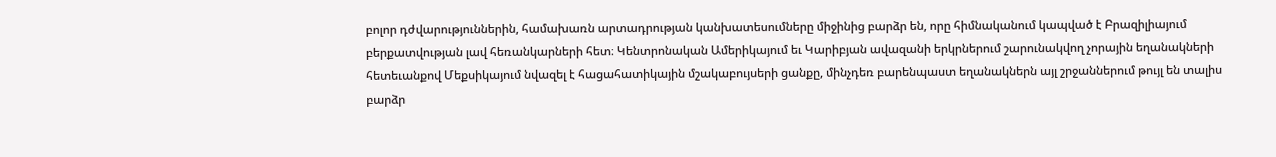բոլոր դժվարություններին, համախառն արտադրության կանխատեսումները միջինից բարձր են, որը հիմնականում կապված է Բրազիլիայում բերքատվության լավ հեռանկարների հետ։ Կենտրոնական Ամերիկայում եւ Կարիբյան ավազանի երկրներում շարունակվող չորային եղանակների հետեւանքով Մեքսիկայում նվազել է հացահատիկային մշակաբույսերի ցանքը, մինչդեռ բարենպաստ եղանակներն այլ շրջաններում թույլ են տալիս բարձր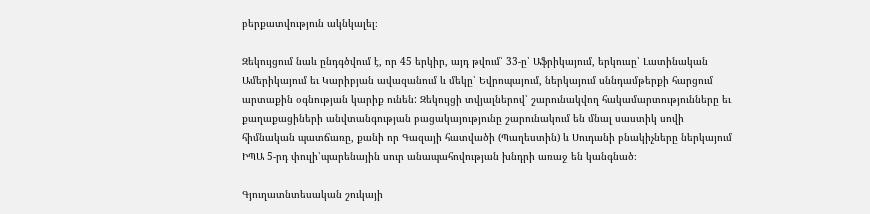բերքատվություն ակնկալել։

Զեկույցում նաև ընդգծվում է, որ 45 երկիր, այդ թվում՝ 33-ը՝ Աֆրիկայում, երկուսը՝ Լատինական Ամերիկայում եւ Կարիբյան ավազանում և մեկը՝ Եվրոպայում, ներկայում սննդամթերքի հարցում արտաքին օգնության կարիք ունեն: Զեկույցի տվյալներով՝ շարունակվող հակամարտությունները եւ քաղաքացիների անվտանգության բացակայությունը շարունակում են մնալ սաստիկ սովի հիմնական պատճառը, քանի որ Գազայի հատվածի (Պաղեստին) և Սուդանի բնակիչները ներկայում ԻՊԱ 5-րդ փուլի՝պարենային սուր անապահովության խնդրի առաջ են կանգնած։

Գյուղատնտեսական շուկայի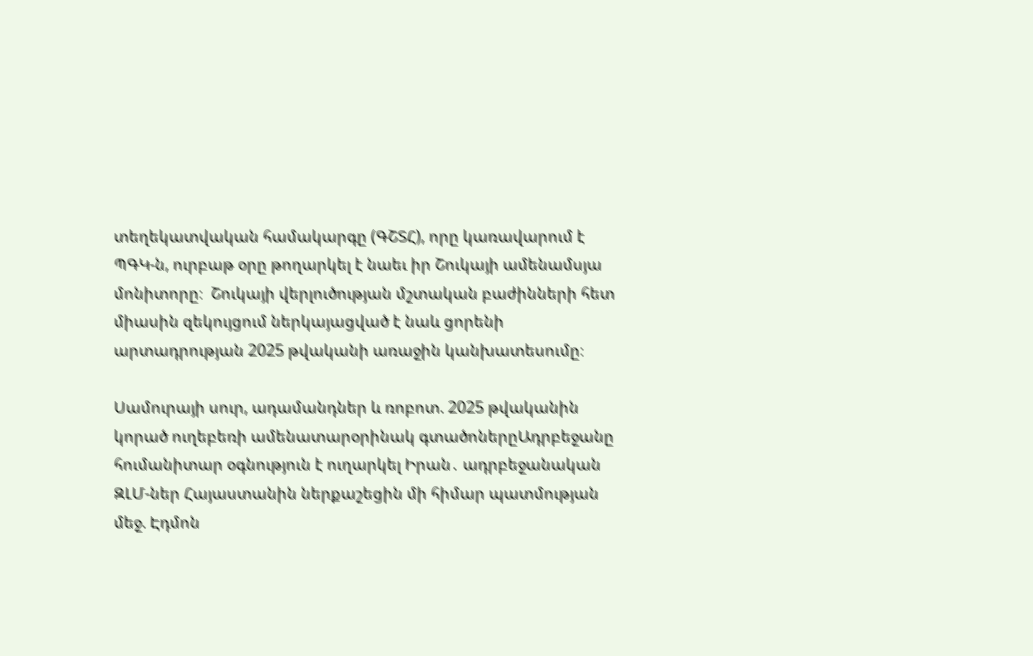տեղեկատվական համակարգը (ԳՇՏՀ), որը կառավարում է ՊԳԿ-ն, ուրբաթ օրը թողարկել է նաեւ իր Շուկայի ամենամսյա մոնիտորը։  Շուկայի վերլուծության մշտական բաժինների հետ միասին զեկույցում ներկայացված է նաև ցորենի արտադրության 2025 թվականի առաջին կանխատեսումը։

Սամուրայի սուր, ադամանդներ և ռոբոտ. 2025 թվականին կորած ուղեբեռի ամենատարօրինակ գտածոներըԱդրբեջանը հումանիտար օգնություն է ուղարկել Իրան․ ադրբեջանական ԶԼՄ-ներ Հայաստանին ներքաշեցին մի հիմար պատմության մեջ. Էդմոն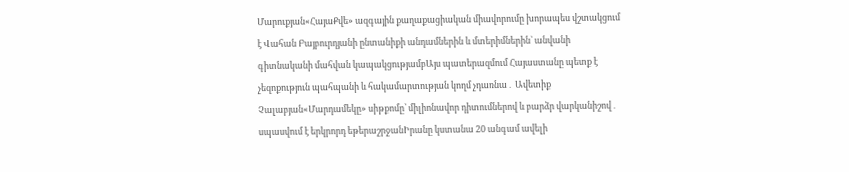Մարուքյան«ՀայաՔվե» ազգային քաղաքացիական միավորումը խորապես վշտակցում է Վահան Բայբուրդյանի ընտանիքի անդամներին և մտերիմներին` անվանի գիտնականի մահվան կապակցությամբԱյս պատերազմում Հայաստանը պետք է չեզոքություն պահպանի և հակամարտության կողմ չդառնա․ Ավետիք Չալաբյան«Մարդամեկը» սիթքոմը՝ միլիոնավոր դիտումներով և բարձր վարկանիշով․ սպասվում է երկրորդ եթերաշրջանԻրանը կստանա 20 անգամ ավելի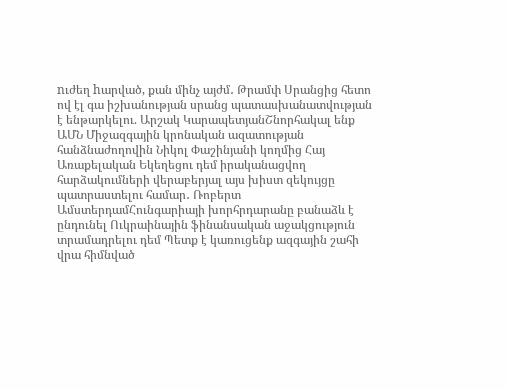nւժեղ hարված, քան մինչ այժմ․ Թրամփ Սրանցից հետո ով էլ գա իշխանության սրանց պատասխանատվության է ենթարկելու. Արշակ ԿարապետյանՇնորհակալ ենք ԱՄՆ Միջազգային կրոնական ազատության հանձնաժողովին Նիկոլ Փաշինյանի կողմից Հայ Առաքելական Եկեղեցու դեմ իրականացվող հարձակումների վերաբերյալ այս խիստ զեկույցը պատրաստելու համար․ Ռոբերտ ԱմստերդամՀունգարիայի խորհրդարանը բանաձև է ընդունել Ուկրաինային ֆինանսական աջակցություն տրամադրելու դեմ Պետք է կառուցենք ազգային շահի վրա հիմնված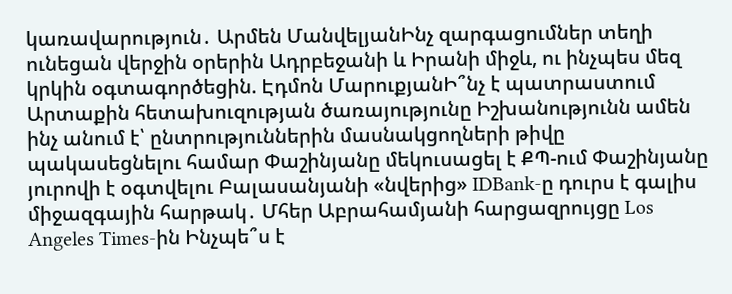կառավարություն․ Արմեն ՄանվելյանԻնչ զարգացումներ տեղի ունեցան վերջին օրերին Ադրբեջանի և Իրանի միջև, ու ինչպես մեզ կրկին օգտագործեցին. Էդմոն ՄարուքյանԻ՞նչ է պատրաստում Արտաքին հետախուզության ծառայությունը Իշխանությունն ամեն ինչ անում է՝ ընտրություններին մասնակցողների թիվը պակասեցնելու համար Փաշինյանը մեկուսացել է ՔՊ-ում Փաշինյանը յուրովի է օգտվելու Բալասանյանի «նվերից» IDBank-ը դուրս է գալիս միջազգային հարթակ․ Մհեր Աբրահամյանի հարցազրույցը Los Angeles Times-ին Ինչպե՞ս է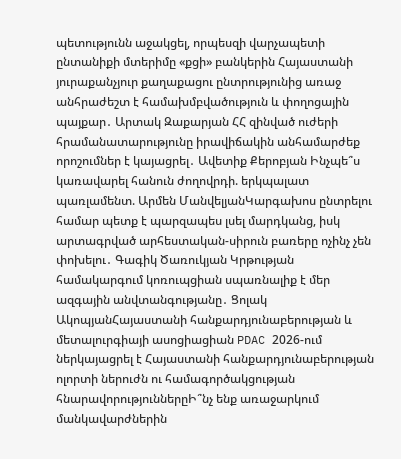պետությունն աջակցել, որպեսզի վարչապետի ընտանիքի մտերիմը «քցի» բանկերին Հայաստանի յուրաքանչյուր քաղաքացու ընտրությունից առաջ անհրաժեշտ է համախմբվածություն և փողոցային պայքար․ Արտակ Զաքարյան ՀՀ զինված ուժերի հրամանատարությունը իրավիճակին անհամարժեք որոշումներ է կայացրել․ Ավետիք Քերոբյան Ինչպե՞ս կառավարել հանուն ժողովրդի. երկպալատ պառլամենտ. Արմեն ՄանվելյանԿարգախոս ընտրելու համար պետք է պարզապես լսել մարդկանց, իսկ արտագրված արհեստական-սիրուն բառերը ոչինչ չեն փոխելու․ Գագիկ Ծառուկյան Կրթության համակարգում կոռուպցիան սպառնալիք է մեր ազգային անվտանգությանը․ Ցոլակ ԱկոպյանՀայաստանի հանքարդյունաբերության և մետալուրգիայի ասոցիացիան PDAC 2026-ում ներկայացրել է Հայաստանի հանքարդյունաբերության ոլորտի ներուժն ու համագործակցության հնարավորություններըԻ՞նչ ենք առաջարկում մանկավարժներին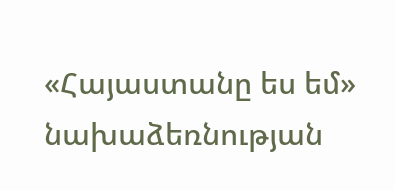«Հայաստանը ես եմ» նախաձեռնության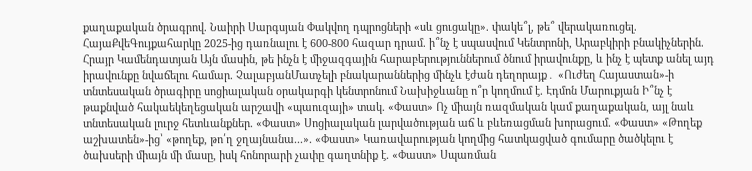քաղաքական ծրագրով. Նաիրի Սարգսյան Փակվող դպրոցների «սև ցուցակը». փակե՞լ, թե՞ վերակառուցել. ՀայաՔվեԳույքահարկը 2025-ից դառնալու է 600-800 հազար դրամ. ի՞նչ է սպասվում Կենտրոնի, Արաբկիրի բնակիչներին. Հրայր Կամենդատյան Այն մասին, թե ինչն է միջազգային հարաբերություններում ծնում իրավունքը, և ինչ է պետք անել այդ իրավունքը նվաճելու համար. ՉալաբյանՄատչելի բնակարաններից մինչև էժան դեղորայք․ «Ուժեղ Հայաստան»-ի տնտեսական ծրագիրը սոցիալական օրակարգի կենտրոնում Նախիջևանը ո՞ր կողմում է. Էդմոն Մարուքյան Ի՞նչ է թաքնված հակաեկեղեցական արշավի «պաուզայի» տակ. «Փաստ» Ոչ միայն ռազմական կամ քաղաքական, այլ նաև տնտեսական լուրջ հետևանքներ. «Փաստ» Սոցիալական լարվածության աճ և բևեռացման խորացում. «Փաստ» «Թողեք աշխատեն»-ից՝ «թողեք, թո՛ղ ջղայնանա...». «Փաստ» Կառավարության կողմից հատկացված գումարը ծածկելու է ծախսերի միայն մի մասը, իսկ հոնորարի չափը գաղտնիք է. «Փաստ» Սպառման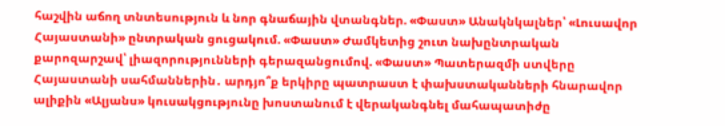հաշվին աճող տնտեսություն և նոր գնաճային վտանգներ. «Փաստ» Անակնկալներ՝ «Լուսավոր Հայաստանի» ընտրական ցուցակում. «Փաստ» Ժամկետից շուտ նախընտրական քարոզարշավ՝ լիազորությունների գերազանցումով. «Փաստ» Պատերազմի ստվերը Հայաստանի սահմաններին․ արդյո՞ք երկիրը պատրաստ է փախստականների հնարավոր ալիքին «Ալյանս» կուսակցությունը խոստանում է վերականգնել մահապատիժը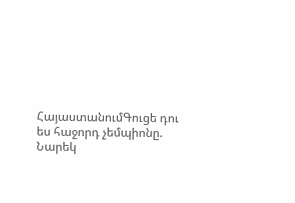ՀայաստանումԳուցե դու ես հաջորդ չեմպիոնը. Նարեկ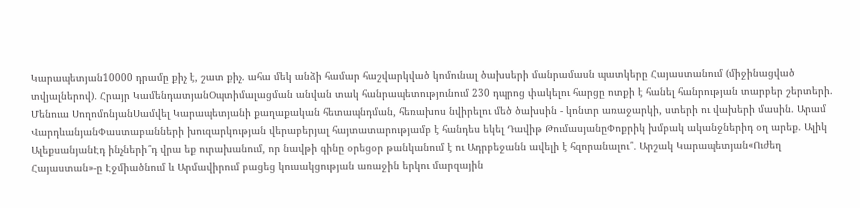Կարապետյան10000 դրամը քիչ է, շատ քիչ. ահա մեկ անձի համար հաշվարկված կոմունալ ծախսերի մանրամասն պատկերը Հայաստանում (միջինացված տվյալներով)․ Հրայր ԿամենդատյանՕպտիմալացման անվան տակ հանրապետությունում 230 դպրոց փակելու հարցը ոտքի է հանել հանրության տարբեր շերտերի. Մենուա ՍողոմոնյանՍամվել Կարապետյանի քաղաքական հետապնդման, հեռախոս նվիրելու մեծ ծախսին - կոնտր առաջարկի, ստերի ու վախերի մասին. Արամ ՎարդևանյանՓաստաբանների խուզարկության վերաբերյալ հայտատարությամբ է հանդես եկել Դավիթ ԹումասյանըՓոքրիկ խմբակ ականջներիդ օղ արեք. Ալիկ ԱլեքսանյանԷդ ինչների՞դ վրա եք ուրախանում, որ նավթի գինը օրեցօր թանկանում է ու Ադրբեջանն ավելի է հզորանալու՞․ Արշակ Կարապետյան«Ուժեղ Հայաստան»-ը Էջմիածնում և Արմավիրում բացեց կուսակցության առաջին երկու մարզային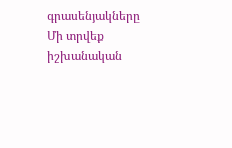գրասենյակները Մի տրվեք իշխանական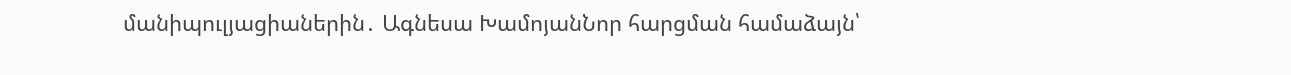մանիպուլյացիաներին․ Ագնեսա ԽամոյանՆոր հարցման համաձայն՝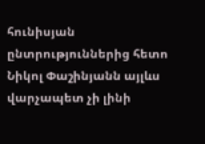հունիսյան ընտրություններից հետո Նիկոլ Փաշինյանն այլևս վարչապետ չի լինի